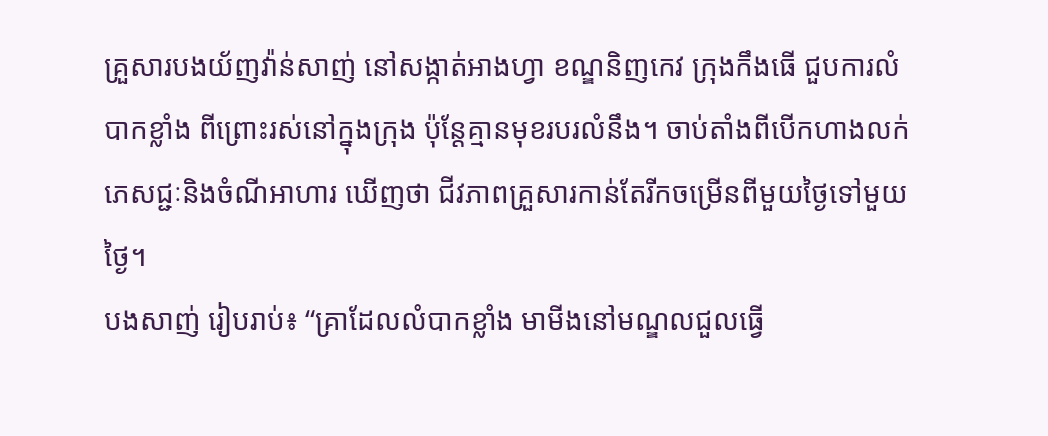គ្រួសារបងយ័ញវ៉ាន់សាញ់ នៅសង្កាត់អាងហ្វា ខណ្ឌនិញកេវ ក្រុងកឹងធើ ជួបការលំបាកខ្លាំង ពីព្រោះរស់នៅក្នុងក្រុង ប៉ុន្តែគ្មានមុខរបរលំនឹង។ ចាប់តាំងពីបើកហាងលក់ភេសជ្ជៈនិងចំណីអាហារ ឃើញថា ជីវភាពគ្រួសារកាន់តែរីកចម្រើនពីមួយថ្ងៃទៅមួយថ្ងៃ។
បងសាញ់ រៀបរាប់៖ “គ្រាដែលលំបាកខ្លាំង មាមីងនៅមណ្ឌលជួលធ្វើ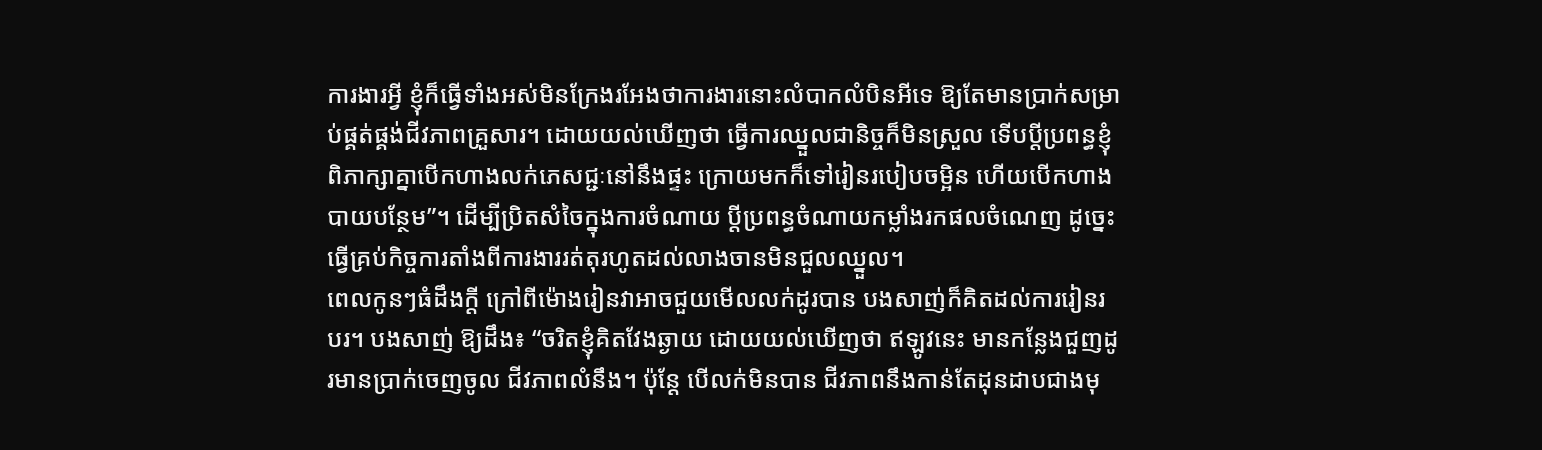ការងារអ្វី ខ្ញុំក៏ធ្វើទាំងអស់មិនក្រែងរអែងថាការងារនោះលំបាកលំបិនអីទេ ឱ្យតែមានប្រាក់សម្រាប់ផ្គត់ផ្គង់ជីវភាពគ្រួសារ។ ដោយយល់ឃើញថា ធ្វើការឈ្នួលជានិច្ចក៏មិនស្រួល ទើបប្តីប្រពន្ធខ្ញុំពិភាក្សាគ្នាបើកហាងលក់ភេសជ្ជៈនៅនឹងផ្ទះ ក្រោយមកក៏ទៅរៀនរបៀបចម្អិន ហើយបើកហាងបាយបន្ថែម”។ ដើម្បីប្រិតសំចៃក្នុងការចំណាយ ប្តីប្រពន្ធចំណាយកម្លាំងរកផលចំណេញ ដូច្នេះធ្វើគ្រប់កិច្ចការតាំងពីការងាររត់តុរហូតដល់លាងចានមិនជួលឈ្នួល។
ពេលកូនៗធំដឹងក្តី ក្រៅពីម៉ោងរៀនវាអាចជួយមើលលក់ដូរបាន បងសាញ់ក៏គិតដល់ការរៀនរបរ។ បងសាញ់ ឱ្យដឹង៖ “ចរិតខ្ញុំគិតវែងឆ្ងាយ ដោយយល់ឃើញថា ឥឡូវនេះ មានកន្លែងជួញដូរមានប្រាក់ចេញចូល ជីវភាពលំនឹង។ ប៉ុន្តែ បើលក់មិនបាន ជីវភាពនឹងកាន់តែដុនដាបជាងមុ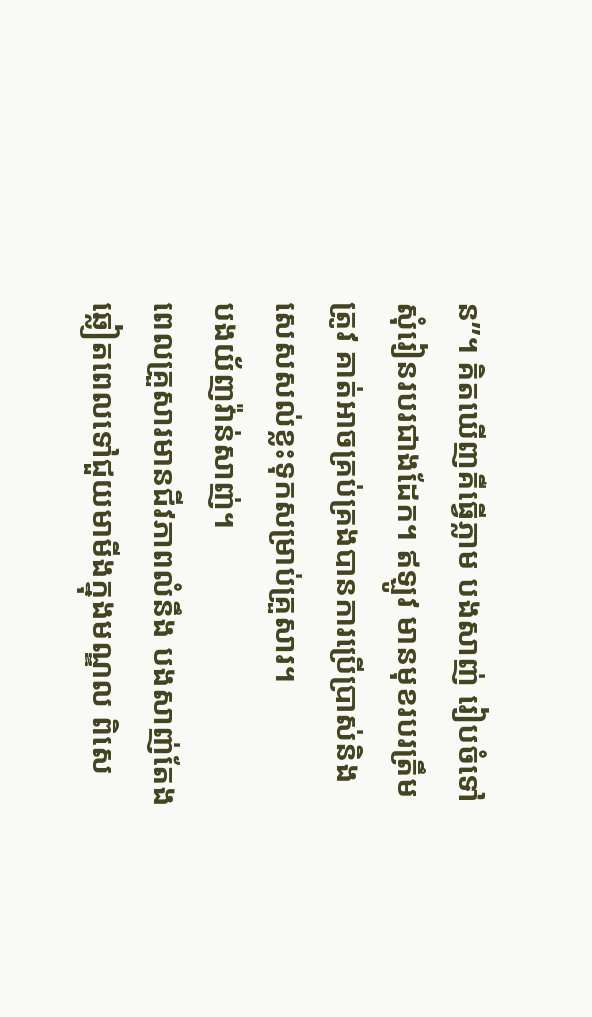ន”។ គិតឃើញគឺធ្វើភ្លាម បងសាញ់ រៀបចំទៅសុំរៀនរបរជាងដែក។ ឥឡូវ មានមុខរបរត្រឹមត្រូវ គាត់អាចគ្រប់គ្រងបានការប្រើប្រាស់និងសេសសល់ខ្លះទុកសម្រាប់គ្រួសារ។
បងយ័ញវ៉ាន់សាញ់។
ពេលគ្រួសារមានជីវភាពលំនឹង បងសាញ់តែងឆ្លៀតពេលទៅជួយមាមីងក្នុងមណ្ឌល ពិសេ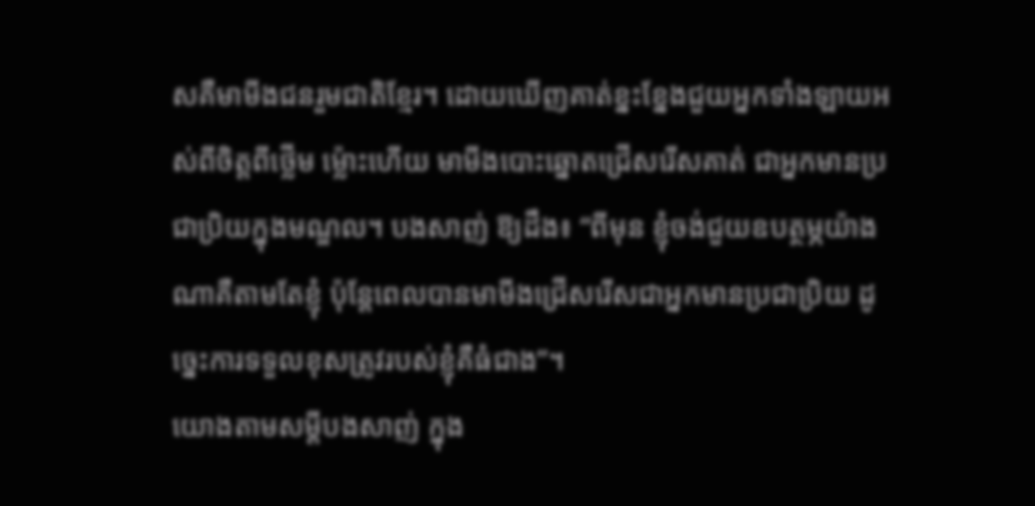សគឺមាមីងជនរួមជាតិខ្មែរ។ ដោយឃើញគាត់ខ្នះខ្នែងជួយអ្នកទាំងឡាយអស់ពីចិត្តពីថ្លើម ម្ល៉ោះហើយ មាមីងបោះឆ្នោតជ្រើសរើសគាត់ ជាអ្នកមានប្រជាប្រិយក្នុងមណ្ឌល។ បងសាញ់ ឱ្យដឹង៖ “ពីមុន ខ្ញុំចង់ជួយឧបត្ថម្ភយ៉ាងណាគឺតាមតែខ្ញុំ ប៉ុន្តែពេលបានមាមីងជ្រើសរើសជាអ្នកមានប្រជាប្រិយ ដូច្នេះការទទួលខុសត្រូវរបស់ខ្ញុំគឺធំជាង”។
យោងតាមសម្តីបងសាញ់ ក្នុង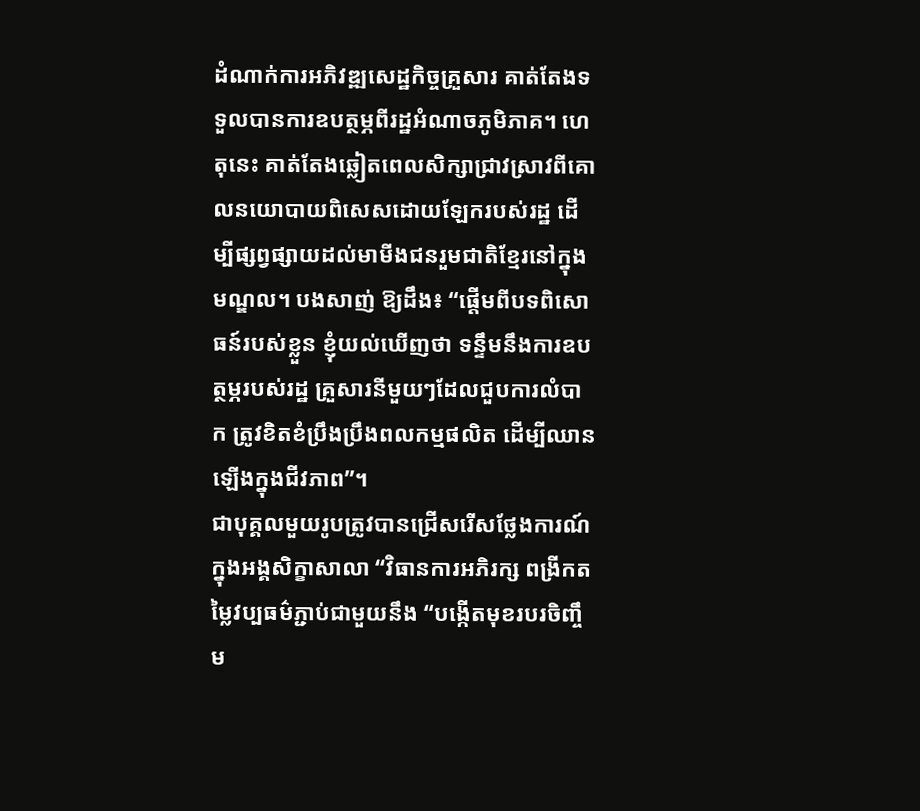ដំណាក់ការអភិវឌ្ឍសេដ្ឋកិច្ចគ្រួសារ គាត់តែងទទួលបានការឧបត្ថម្ភពីរដ្ឋអំណាចភូមិភាគ។ ហេតុនេះ គាត់តែងឆ្លៀតពេលសិក្សាជ្រាវស្រាវពីគោលនយោបាយពិសេសដោយឡែករបស់រដ្ឋ ដើម្បីផ្សព្វផ្សាយដល់មាមីងជនរួមជាតិខ្មែរនៅក្នុងមណ្ឌល។ បងសាញ់ ឱ្យដឹង៖ “ផ្តើមពីបទពិសោធន៍របស់ខ្លួន ខ្ញុំយល់ឃើញថា ទន្ទឹមនឹងការឧបត្ថម្ភរបស់រដ្ឋ គ្រួសារនីមួយៗដែលជួបការលំបាក ត្រូវខិតខំប្រឹងប្រឹងពលកម្មផលិត ដើម្បីឈានឡើងក្នុងជីវភាព”។
ជាបុគ្គលមួយរូបត្រូវបានជ្រើសរើសថ្លែងការណ៍ក្នុងអង្គសិក្ខាសាលា “វិធានការអភិរក្ស ពង្រីកតម្លៃវប្បធម៌ភ្ជាប់ជាមួយនឹង “បង្កើតមុខរបរចិញ្ចឹម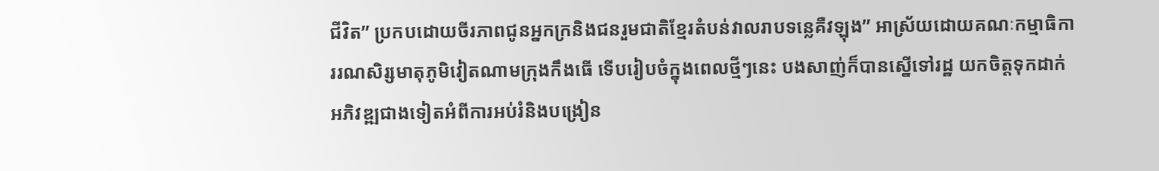ជីវិត” ប្រកបដោយចីរភាពជូនអ្នកក្រនិងជនរួមជាតិខ្មែរតំបន់វាលរាបទន្លេគឺវឡុង” អាស្រ័យដោយគណៈកម្មាធិការរណសិរ្សមាតុភូមិវៀតណាមក្រុងកឹងធើ ទើបរៀបចំក្នុងពេលថ្មីៗនេះ បងសាញ់ក៏បានស្នើទៅរដ្ឋ យកចិត្តទុកដាក់អភិវឌ្ឍជាងទៀតអំពីការអប់រំនិងបង្រៀន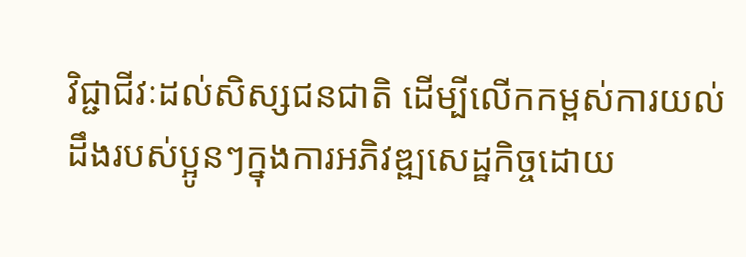វិជ្ជាជីវៈដល់សិស្សជនជាតិ ដើម្បីលើកកម្ពស់ការយល់ដឹងរបស់ប្អូនៗក្នុងការអភិវឌ្ឍសេដ្ឋកិច្ចដោយ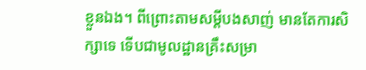ខ្លួនឯង។ ពីព្រោះតាមសម្តីបងសាញ់ មានតែការសិក្សាទេ ទើបជាមូលដ្ឋានគ្រឹះសម្រា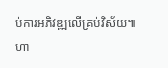ប់ការអភិវឌ្ឍលើគ្រប់វិស័យ៕
ហា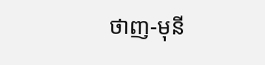ថាញ-មុនី